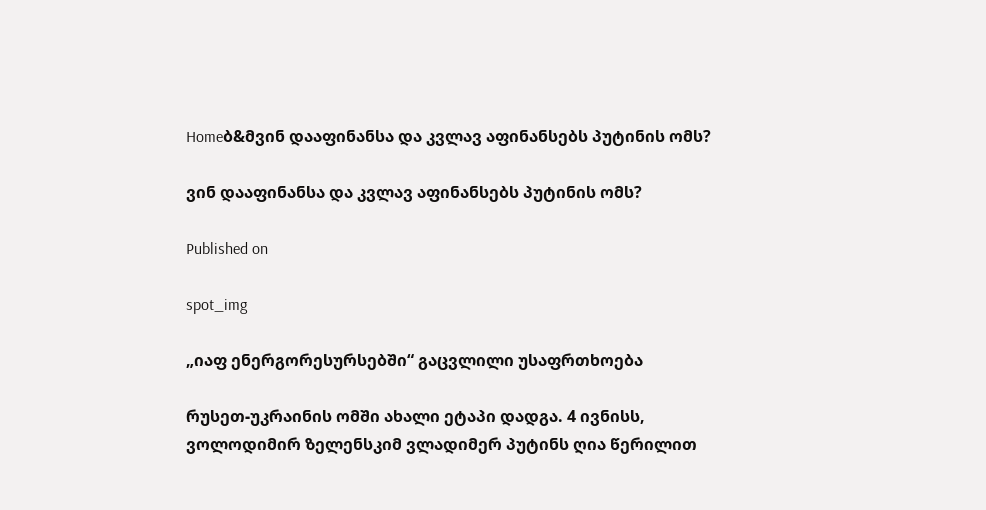Homeბ&მვინ დააფინანსა და კვლავ აფინანსებს პუტინის ომს?

ვინ დააფინანსა და კვლავ აფინანსებს პუტინის ომს?

Published on

spot_img

„იაფ ენერგორესურსებში“ გაცვლილი უსაფრთხოება

რუსეთ-უკრაინის ომში ახალი ეტაპი დადგა. 4 ივნისს, ვოლოდიმირ ზელენსკიმ ვლადიმერ პუტინს ღია წერილით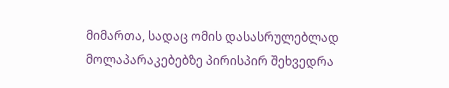მიმართა, სადაც ომის დასასრულებლად მოლაპარაკებებზე პირისპირ შეხვედრა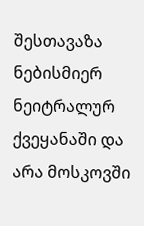შესთავაზა ნებისმიერ ნეიტრალურ ქვეყანაში და არა მოსკოვში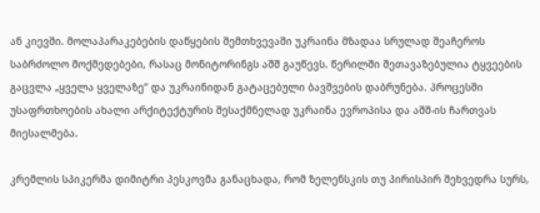ან კიევში. მოლაპარაკებების დაწყების შემთხვევაში უკრაინა მზადაა სრულად შეაჩეროს საბრძოლო მოქმედებები, რასაც მონიტორინგს აშშ გაუწევს. წერილში შეთავაზებულია ტყვეების გაცვლა „ყველა ყველაზე“ და უკრაინიდან გატაცებული ბავშვების დაბრუნება. პროცესში უსაფრთხოების ახალი არქიტექტურის შესაქმნელად უკრაინა ევროპისა და აშშ-ის ჩართვას მიესალმება.

კრემლის სპიკერმა დიმიტრი პესკოვმა განაცხადა, რომ ზელენსკის თუ პირისპირ შეხვედრა სურს,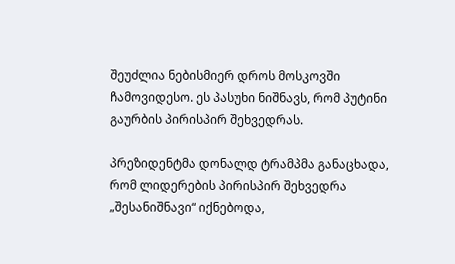შეუძლია ნებისმიერ დროს მოსკოვში ჩამოვიდესო. ეს პასუხი ნიშნავს, რომ პუტინი გაურბის პირისპირ შეხვედრას.

პრეზიდენტმა დონალდ ტრამპმა განაცხადა, რომ ლიდერების პირისპირ შეხვედრა „შესანიშნავი“ იქნებოდა,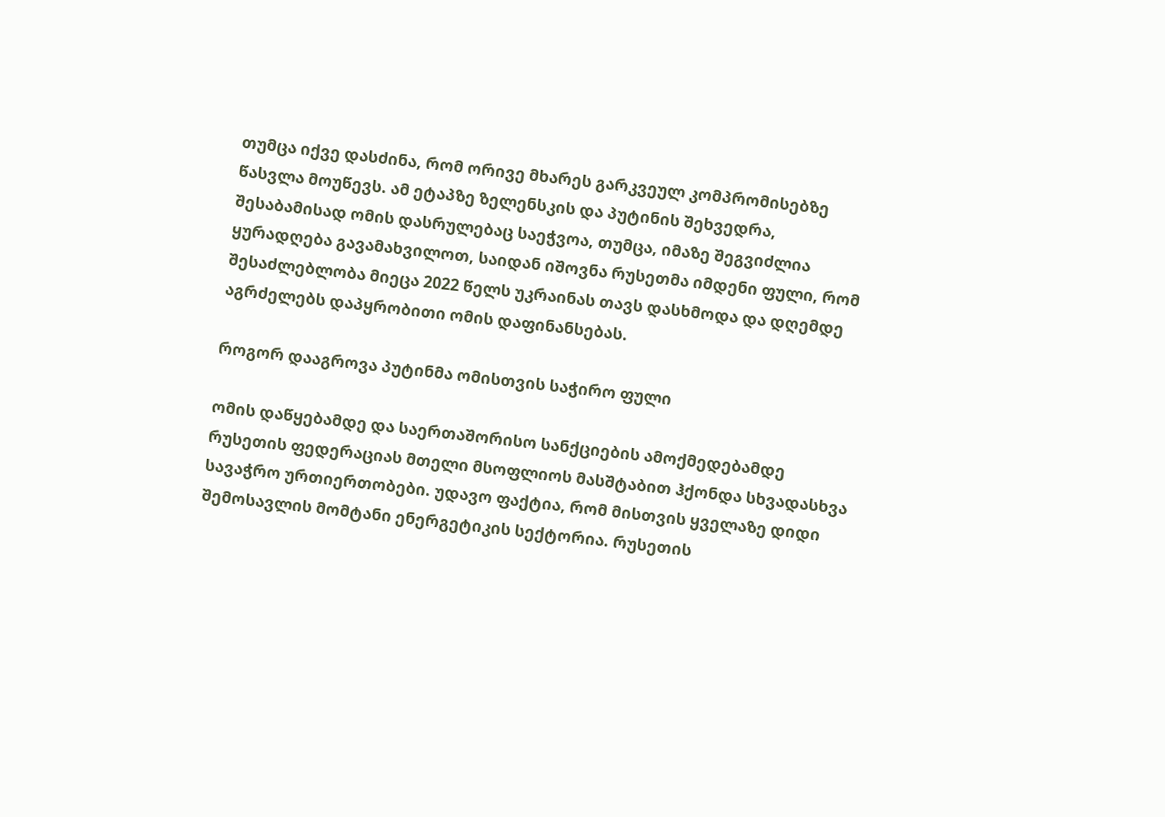თუმცა იქვე დასძინა, რომ ორივე მხარეს გარკვეულ კომპრომისებზე წასვლა მოუწევს. ამ ეტაპზე ზელენსკის და პუტინის შეხვედრა, შესაბამისად ომის დასრულებაც საეჭვოა, თუმცა, იმაზე შეგვიძლია ყურადღება გავამახვილოთ, საიდან იშოვნა რუსეთმა იმდენი ფული, რომ შესაძლებლობა მიეცა 2022 წელს უკრაინას თავს დასხმოდა და დღემდე აგრძელებს დაპყრობითი ომის დაფინანსებას.

როგორ დააგროვა პუტინმა ომისთვის საჭირო ფული

ომის დაწყებამდე და საერთაშორისო სანქციების ამოქმედებამდე რუსეთის ფედერაციას მთელი მსოფლიოს მასშტაბით ჰქონდა სხვადასხვა სავაჭრო ურთიერთობები. უდავო ფაქტია, რომ მისთვის ყველაზე დიდი შემოსავლის მომტანი ენერგეტიკის სექტორია. რუსეთის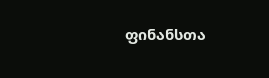ფინანსთა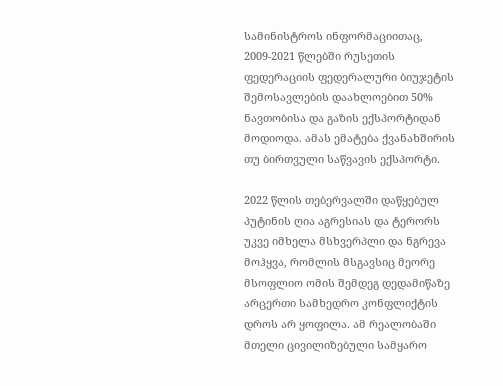სამინისტროს ინფორმაციითაც, 2009-2021 წლებში რუსეთის ფედერაციის ფედერალური ბიუჯეტის შემოსავლების დაახლოებით 50% ნავთობისა და გაზის ექსპორტიდან მოდიოდა. ამას ემატება ქვანახშირის თუ ბირთვული საწვავის ექსპორტი.

2022 წლის თებერვალში დაწყებულ პუტინის ღია აგრესიას და ტერორს უკვე იმხელა მსხვერპლი და ნგრევა მოჰყვა, რომლის მსგავსიც მეორე მსოფლიო ომის შემდეგ დედამიწაზე არცერთი სამხედრო კონფლიქტის დროს არ ყოფილა. ამ რეალობაში მთელი ცივილიზებული სამყარო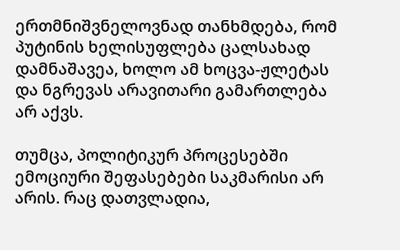ერთმნიშვნელოვნად თანხმდება, რომ პუტინის ხელისუფლება ცალსახად დამნაშავეა, ხოლო ამ ხოცვა-ჟლეტას და ნგრევას არავითარი გამართლება არ აქვს.

თუმცა, პოლიტიკურ პროცესებში ემოციური შეფასებები საკმარისი არ არის. რაც დათვლადია,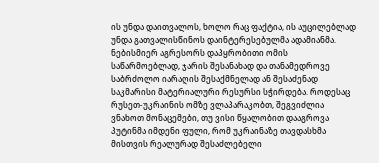ის უნდა დაითვალოს, ხოლო რაც ფაქტია, ის აუცილებლად უნდა გათვალისწინოს დაინტერესებულმა ადამიანმა. ნებისმიერ აგრესორს დაპყრობითი ომის საწარმოებლად, ჯარის შესანახად და თანამედროვე საბრძოლო იარაღის შესაქმნელად ან შესაძენად საკმარისი მატერიალური რესურსი სჭირდება. როდესაც რუსეთ-უკრაინის ომზე ვლაპარაკობთ, შეგვიძლია ვნახოთ მონაცემები, თუ ვისი წყალობით დააგროვა პუტინმა იმდენი ფული, რომ უკრაინაზე თავდასხმა მისთვის რეალურად შესაძლებელი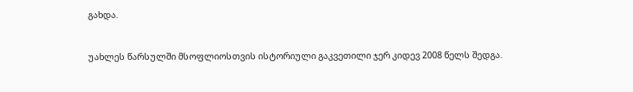გახდა.

უახლეს წარსულში მსოფლიოსთვის ისტორიული გაკვეთილი ჯერ კიდევ 2008 წელს შედგა.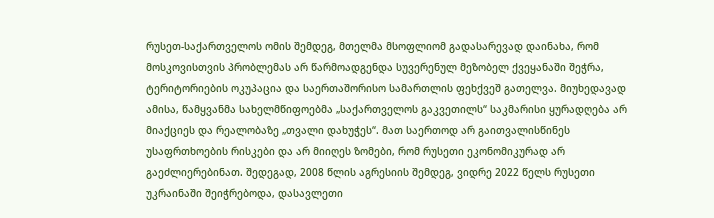რუსეთ-საქართველოს ომის შემდეგ, მთელმა მსოფლიომ გადასარევად დაინახა, რომ მოსკოვისთვის პრობლემას არ წარმოადგენდა სუვერენულ მეზობელ ქვეყანაში შეჭრა, ტერიტორიების ოკუპაცია და საერთაშორისო სამართლის ფეხქვეშ გათელვა. მიუხედავად ამისა, წამყვანმა სახელმწიფოებმა „საქართველოს გაკვეთილს“ საკმარისი ყურადღება არ მიაქციეს და რეალობაზე „თვალი დახუჭეს“. მათ საერთოდ არ გაითვალისწინეს უსაფრთხოების რისკები და არ მიიღეს ზომები, რომ რუსეთი ეკონომიკურად არ გაეძლიერებინათ. შედეგად, 2008 წლის აგრესიის შემდეგ, ვიდრე 2022 წელს რუსეთი უკრაინაში შეიჭრებოდა, დასავლეთი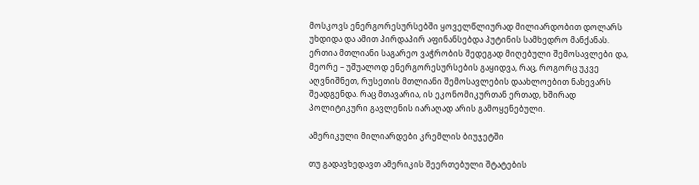მოსკოვს ენერგორესურსებში ყოველწლიურად მილიარდობით დოლარს უხდიდა და ამით პირდაპირ აფინანსებდა პუტინის სამხედრო მანქანას. ერთია მთლიანი საგარეო ვაჭრობის შედეგად მიღებული შემოსავლები და, მეორე – უშუალოდ ენერგორესურსების გაყიდვა, რაც, როგორც უკვე აღვნიშნეთ, რუსეთის მთლიანი შემოსავლების დაახლოებით ნახევარს შეადგენდა. რაც მთავარია, ის ეკონომიკურთან ერთად, ხშირად პოლიტიკური გავლენის იარაღად არის გამოყენებული.

ამერიკული მილიარდები კრემლის ბიუჯეტში

თუ გადავხედავთ ამერიკის შეერთებული შტატების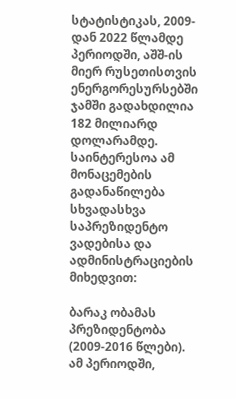სტატისტიკას, 2009-დან 2022 წლამდე პერიოდში, აშშ-ის მიერ რუსეთისთვის ენერგორესურსებში ჯამში გადახდილია 182 მილიარდ დოლარამდე. საინტერესოა ამ მონაცემების გადანაწილება სხვადასხვა საპრეზიდენტო ვადებისა და ადმინისტრაციების მიხედვით:

ბარაკ ობამას პრეზიდენტობა (2009-2016 წლები). ამ პერიოდში,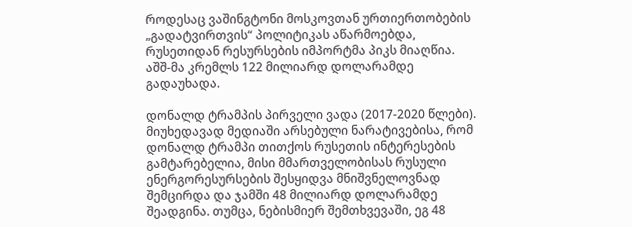როდესაც ვაშინგტონი მოსკოვთან ურთიერთობების „გადატვირთვის“ პოლიტიკას აწარმოებდა, რუსეთიდან რესურსების იმპორტმა პიკს მიაღწია. აშშ-მა კრემლს 122 მილიარდ დოლარამდე გადაუხადა.

დონალდ ტრამპის პირველი ვადა (2017-2020 წლები). მიუხედავად მედიაში არსებული ნარატივებისა, რომ დონალდ ტრამპი თითქოს რუსეთის ინტერესების გამტარებელია, მისი მმართველობისას რუსული ენერგორესურსების შესყიდვა მნიშვნელოვნად შემცირდა და ჯამში 48 მილიარდ დოლარამდე შეადგინა. თუმცა, ნებისმიერ შემთხვევაში, ეგ 48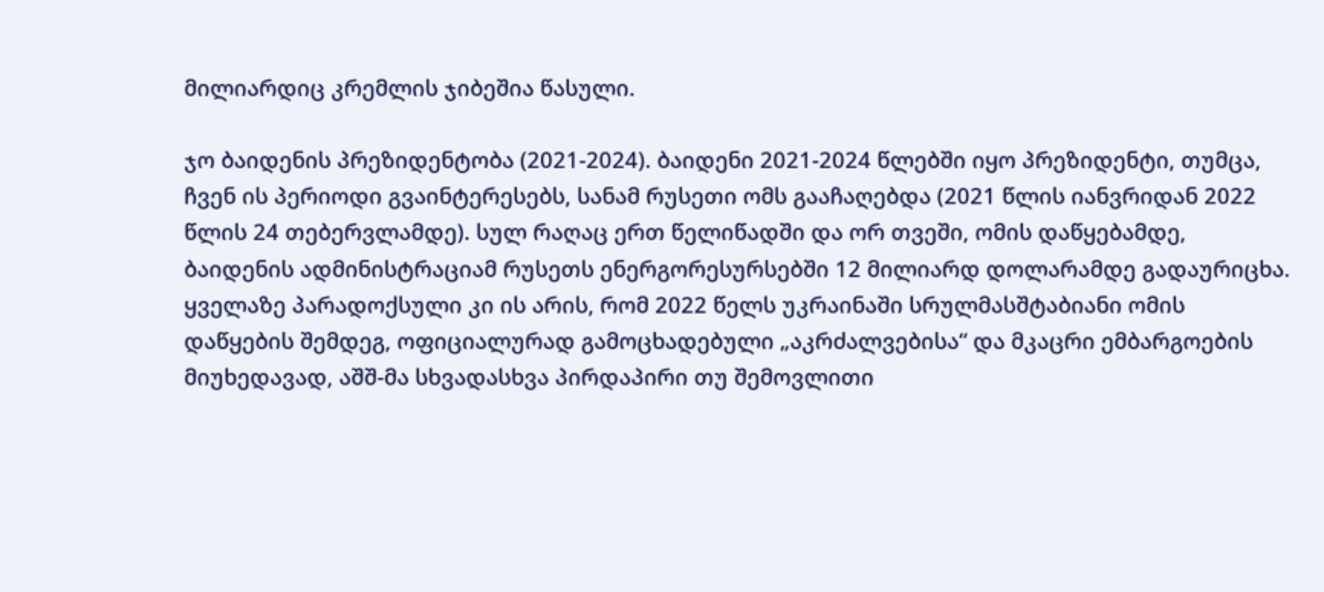მილიარდიც კრემლის ჯიბეშია წასული.

ჯო ბაიდენის პრეზიდენტობა (2021-2024). ბაიდენი 2021-2024 წლებში იყო პრეზიდენტი, თუმცა, ჩვენ ის პერიოდი გვაინტერესებს, სანამ რუსეთი ომს გააჩაღებდა (2021 წლის იანვრიდან 2022 წლის 24 თებერვლამდე). სულ რაღაც ერთ წელიწადში და ორ თვეში, ომის დაწყებამდე, ბაიდენის ადმინისტრაციამ რუსეთს ენერგორესურსებში 12 მილიარდ დოლარამდე გადაურიცხა. ყველაზე პარადოქსული კი ის არის, რომ 2022 წელს უკრაინაში სრულმასშტაბიანი ომის დაწყების შემდეგ, ოფიციალურად გამოცხადებული „აკრძალვებისა“ და მკაცრი ემბარგოების მიუხედავად, აშშ-მა სხვადასხვა პირდაპირი თუ შემოვლითი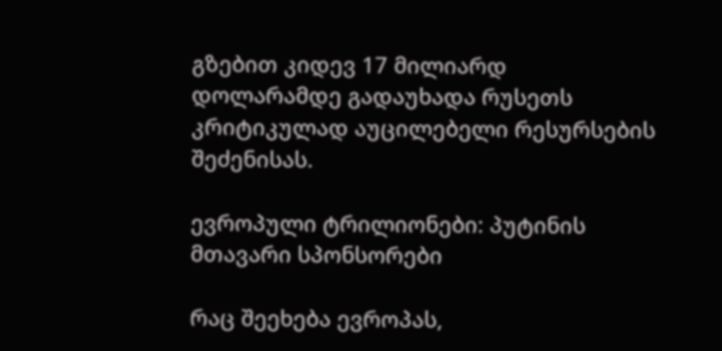გზებით კიდევ 17 მილიარდ დოლარამდე გადაუხადა რუსეთს კრიტიკულად აუცილებელი რესურსების შეძენისას.

ევროპული ტრილიონები: პუტინის მთავარი სპონსორები

რაც შეეხება ევროპას,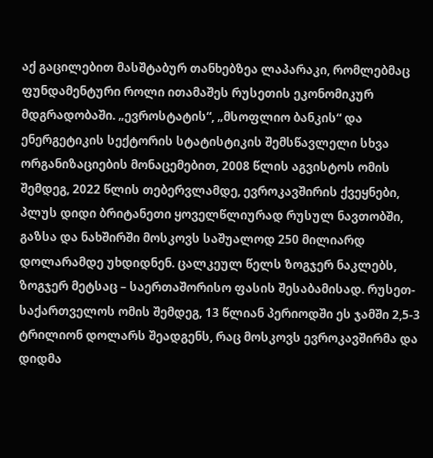აქ გაცილებით მასშტაბურ თანხებზეა ლაპარაკი, რომლებმაც ფუნდამენტური როლი ითამაშეს რუსეთის ეკონომიკურ მდგრადობაში. „ევროსტატის“, „მსოფლიო ბანკის“ და ენერგეტიკის სექტორის სტატისტიკის შემსწავლელი სხვა ორგანიზაციების მონაცემებით, 2008 წლის აგვისტოს ომის შემდეგ, 2022 წლის თებერვლამდე, ევროკავშირის ქვეყნები, პლუს დიდი ბრიტანეთი ყოველწლიურად რუსულ ნავთობში, გაზსა და ნახშირში მოსკოვს საშუალოდ 250 მილიარდ დოლარამდე უხდიდნენ. ცალკეულ წელს ზოგჯერ ნაკლებს, ზოგჯერ მეტსაც – საერთაშორისო ფასის შესაბამისად. რუსეთ-საქართველოს ომის შემდეგ, 13 წლიან პერიოდში ეს ჯამში 2,5-3 ტრილიონ დოლარს შეადგენს, რაც მოსკოვს ევროკავშირმა და დიდმა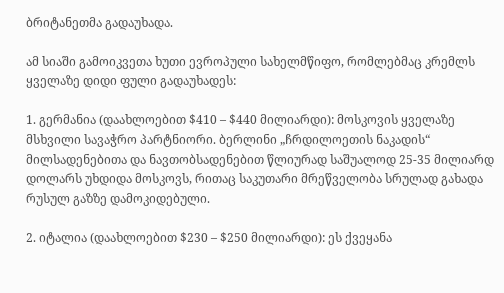ბრიტანეთმა გადაუხადა.

ამ სიაში გამოიკვეთა ხუთი ევროპული სახელმწიფო, რომლებმაც კრემლს ყველაზე დიდი ფული გადაუხადეს:

1. გერმანია (დაახლოებით $410 – $440 მილიარდი): მოსკოვის ყველაზე მსხვილი სავაჭრო პარტნიორი. ბერლინი „ჩრდილოეთის ნაკადის“ მილსადენებითა და ნავთობსადენებით წლიურად საშუალოდ 25-35 მილიარდ დოლარს უხდიდა მოსკოვს, რითაც საკუთარი მრეწველობა სრულად გახადა რუსულ გაზზე დამოკიდებული.

2. იტალია (დაახლოებით $230 – $250 მილიარდი): ეს ქვეყანა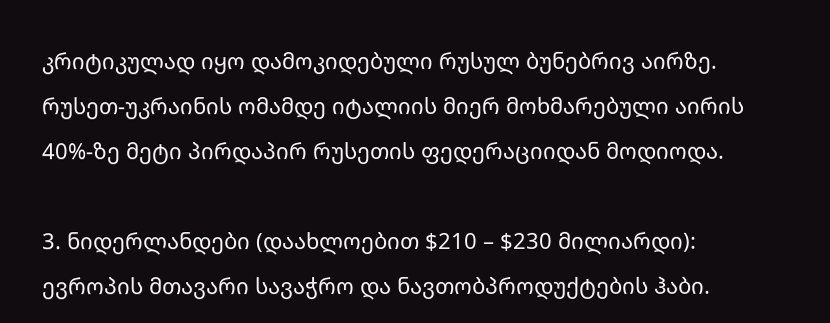კრიტიკულად იყო დამოკიდებული რუსულ ბუნებრივ აირზე. რუსეთ-უკრაინის ომამდე იტალიის მიერ მოხმარებული აირის 40%-ზე მეტი პირდაპირ რუსეთის ფედერაციიდან მოდიოდა.

3. ნიდერლანდები (დაახლოებით $210 – $230 მილიარდი): ევროპის მთავარი სავაჭრო და ნავთობპროდუქტების ჰაბი.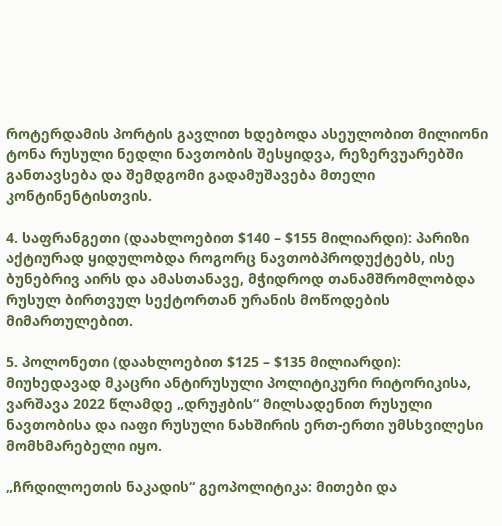როტერდამის პორტის გავლით ხდებოდა ასეულობით მილიონი ტონა რუსული ნედლი ნავთობის შესყიდვა, რეზერვუარებში განთავსება და შემდგომი გადამუშავება მთელი კონტინენტისთვის.

4. საფრანგეთი (დაახლოებით $140 – $155 მილიარდი): პარიზი აქტიურად ყიდულობდა როგორც ნავთობპროდუქტებს, ისე ბუნებრივ აირს და ამასთანავე, მჭიდროდ თანამშრომლობდა რუსულ ბირთვულ სექტორთან ურანის მოწოდების მიმართულებით.

5. პოლონეთი (დაახლოებით $125 – $135 მილიარდი): მიუხედავად მკაცრი ანტირუსული პოლიტიკური რიტორიკისა, ვარშავა 2022 წლამდე „დრუჟბის“ მილსადენით რუსული ნავთობისა და იაფი რუსული ნახშირის ერთ-ერთი უმსხვილესი მომხმარებელი იყო.

„ჩრდილოეთის ნაკადის“ გეოპოლიტიკა: მითები და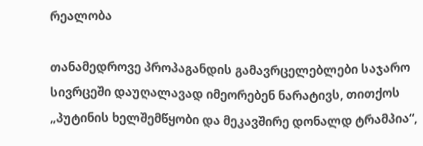რეალობა

თანამედროვე პროპაგანდის გამავრცელებლები საჯარო სივრცეში დაუღალავად იმეორებენ ნარატივს, თითქოს „პუტინის ხელშემწყობი და მეკავშირე დონალდ ტრამპია“,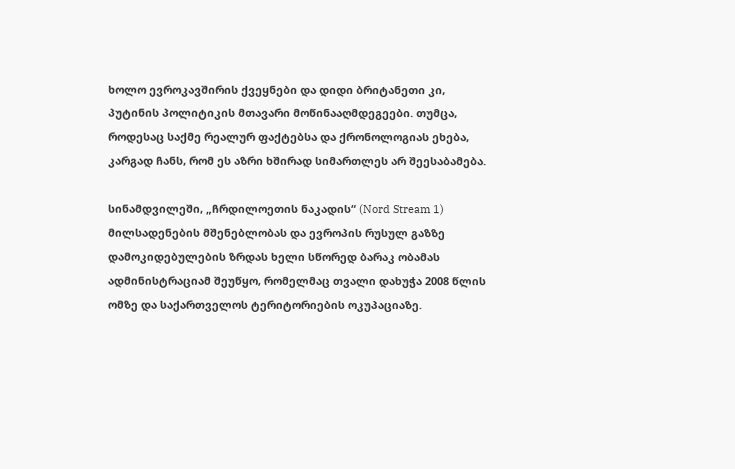ხოლო ევროკავშირის ქვეყნები და დიდი ბრიტანეთი კი, პუტინის პოლიტიკის მთავარი მოწინააღმდეგეები. თუმცა, როდესაც საქმე რეალურ ფაქტებსა და ქრონოლოგიას ეხება, კარგად ჩანს, რომ ეს აზრი ხშირად სიმართლეს არ შეესაბამება.

სინამდვილეში, „ჩრდილოეთის ნაკადის“ (Nord Stream 1) მილსადენების მშენებლობას და ევროპის რუსულ გაზზე დამოკიდებულების ზრდას ხელი სწორედ ბარაკ ობამას ადმინისტრაციამ შეუწყო, რომელმაც თვალი დახუჭა 2008 წლის ომზე და საქართველოს ტერიტორიების ოკუპაციაზე.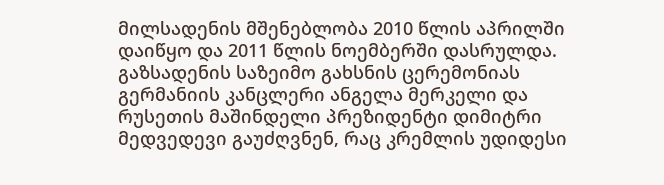მილსადენის მშენებლობა 2010 წლის აპრილში დაიწყო და 2011 წლის ნოემბერში დასრულდა. გაზსადენის საზეიმო გახსნის ცერემონიას გერმანიის კანცლერი ანგელა მერკელი და რუსეთის მაშინდელი პრეზიდენტი დიმიტრი მედვედევი გაუძღვნენ, რაც კრემლის უდიდესი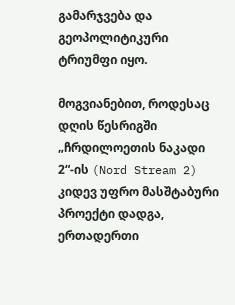გამარჯვება და გეოპოლიტიკური ტრიუმფი იყო.

მოგვიანებით, როდესაც დღის წესრიგში „ჩრდილოეთის ნაკადი 2“-ის (Nord Stream 2) კიდევ უფრო მასშტაბური პროექტი დადგა, ერთადერთი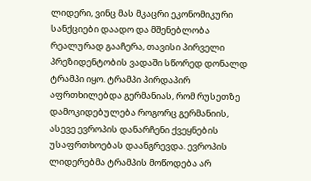ლიდერი, ვინც მას მკაცრი ეკონომიკური სანქციები დაადო და მშენებლობა რეალურად გააჩერა, თავისი პირველი პრეზიდენტობის ვადაში სწორედ დონალდ ტრამპი იყო. ტრამპი პირდაპირ აფრთხილებდა გერმანიას, რომ რუსეთზე დამოკიდებულება როგორც გერმანიის, ასევე ევროპის დანარჩენი ქვეყნების უსაფრთხოებას დაანგრევდა. ევროპის ლიდერებმა ტრამპის მოწოდება არ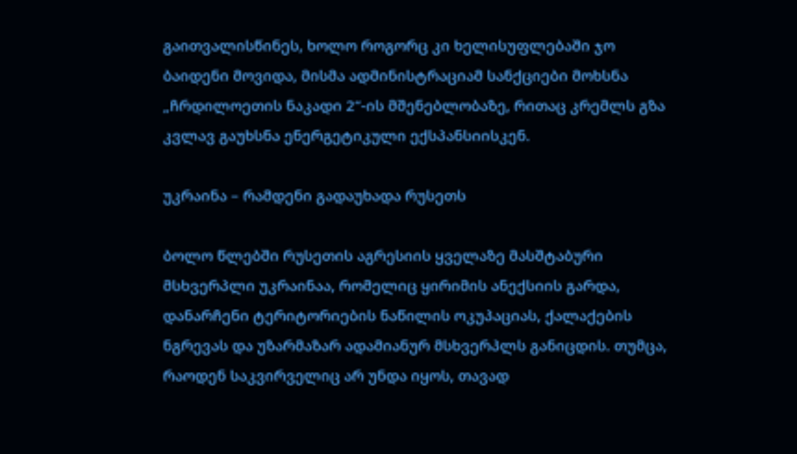გაითვალისწინეს, ხოლო როგორც კი ხელისუფლებაში ჯო ბაიდენი მოვიდა, მისმა ადმინისტრაციამ სანქციები მოხსნა „ჩრდილოეთის ნაკადი 2“-ის მშენებლობაზე, რითაც კრემლს გზა კვლავ გაუხსნა ენერგეტიკული ექსპანსიისკენ.

უკრაინა – რამდენი გადაუხადა რუსეთს

ბოლო წლებში რუსეთის აგრესიის ყველაზე მასშტაბური მსხვერპლი უკრაინაა, რომელიც ყირიმის ანექსიის გარდა, დანარჩენი ტერიტორიების ნაწილის ოკუპაციას, ქალაქების ნგრევას და უზარმაზარ ადამიანურ მსხვერპლს განიცდის. თუმცა, რაოდენ საკვირველიც არ უნდა იყოს, თავად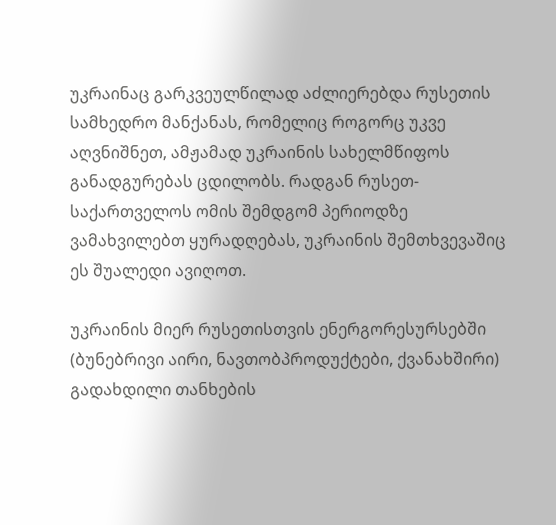უკრაინაც გარკვეულწილად აძლიერებდა რუსეთის სამხედრო მანქანას, რომელიც როგორც უკვე აღვნიშნეთ, ამჟამად უკრაინის სახელმწიფოს განადგურებას ცდილობს. რადგან რუსეთ-საქართველოს ომის შემდგომ პერიოდზე ვამახვილებთ ყურადღებას, უკრაინის შემთხვევაშიც ეს შუალედი ავიღოთ.

უკრაინის მიერ რუსეთისთვის ენერგორესურსებში (ბუნებრივი აირი, ნავთობპროდუქტები, ქვანახშირი) გადახდილი თანხების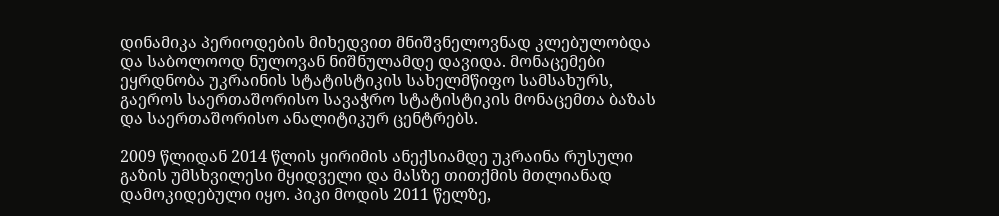დინამიკა პერიოდების მიხედვით მნიშვნელოვნად კლებულობდა და საბოლოოდ ნულოვან ნიშნულამდე დავიდა. მონაცემები ეყრდნობა უკრაინის სტატისტიკის სახელმწიფო სამსახურს, გაეროს საერთაშორისო სავაჭრო სტატისტიკის მონაცემთა ბაზას და საერთაშორისო ანალიტიკურ ცენტრებს.

2009 წლიდან 2014 წლის ყირიმის ანექსიამდე უკრაინა რუსული გაზის უმსხვილესი მყიდველი და მასზე თითქმის მთლიანად დამოკიდებული იყო. პიკი მოდის 2011 წელზე,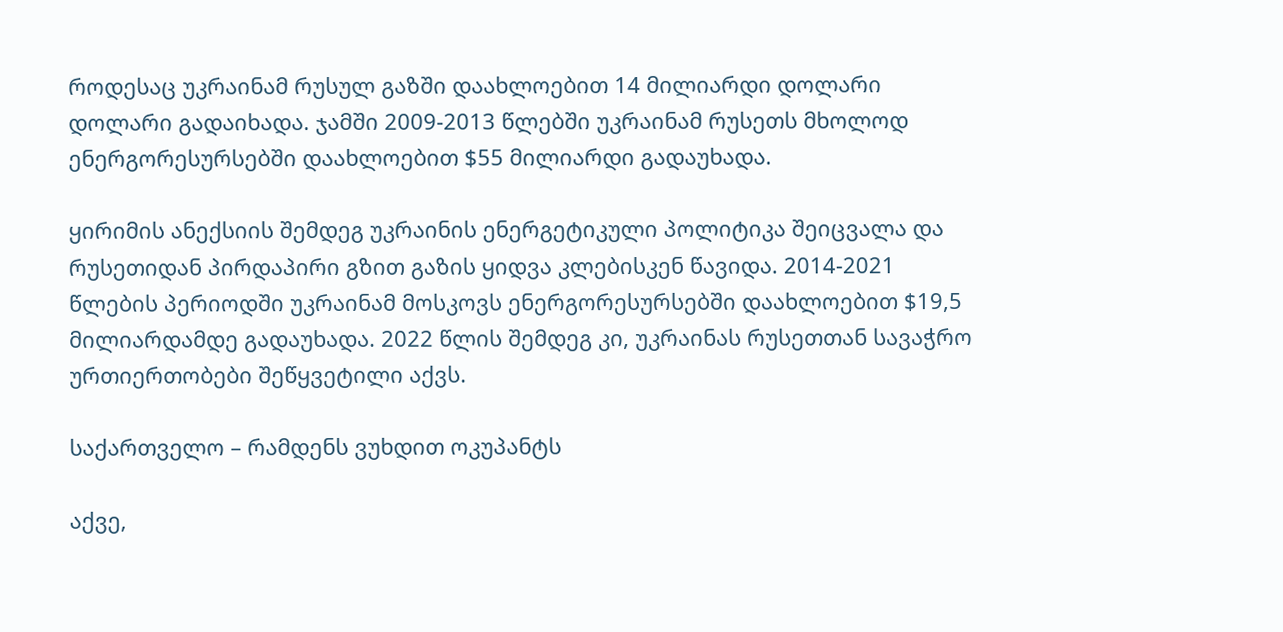როდესაც უკრაინამ რუსულ გაზში დაახლოებით 14 მილიარდი დოლარი დოლარი გადაიხადა. ჯამში 2009-2013 წლებში უკრაინამ რუსეთს მხოლოდ ენერგორესურსებში დაახლოებით $55 მილიარდი გადაუხადა.

ყირიმის ანექსიის შემდეგ უკრაინის ენერგეტიკული პოლიტიკა შეიცვალა და რუსეთიდან პირდაპირი გზით გაზის ყიდვა კლებისკენ წავიდა. 2014-2021 წლების პერიოდში უკრაინამ მოსკოვს ენერგორესურსებში დაახლოებით $19,5 მილიარდამდე გადაუხადა. 2022 წლის შემდეგ კი, უკრაინას რუსეთთან სავაჭრო ურთიერთობები შეწყვეტილი აქვს.

საქართველო – რამდენს ვუხდით ოკუპანტს

აქვე,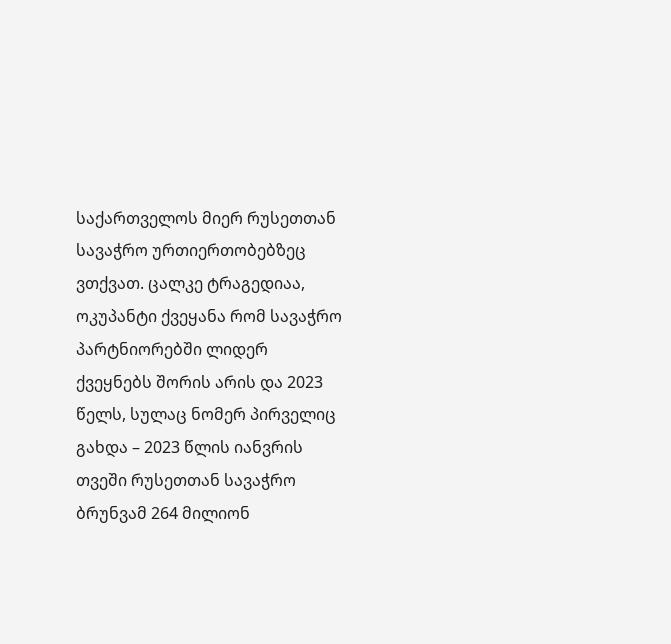საქართველოს მიერ რუსეთთან სავაჭრო ურთიერთობებზეც ვთქვათ. ცალკე ტრაგედიაა, ოკუპანტი ქვეყანა რომ სავაჭრო პარტნიორებში ლიდერ ქვეყნებს შორის არის და 2023 წელს, სულაც ნომერ პირველიც გახდა – 2023 წლის იანვრის თვეში რუსეთთან სავაჭრო ბრუნვამ 264 მილიონ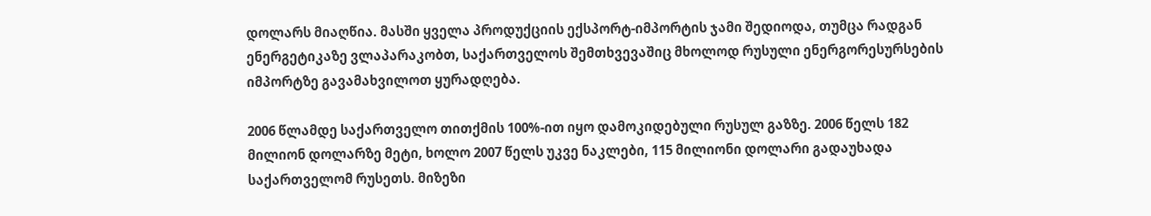დოლარს მიაღწია. მასში ყველა პროდუქციის ექსპორტ-იმპორტის ჯამი შედიოდა, თუმცა რადგან ენერგეტიკაზე ვლაპარაკობთ, საქართველოს შემთხვევაშიც მხოლოდ რუსული ენერგორესურსების იმპორტზე გავამახვილოთ ყურადღება.

2006 წლამდე საქართველო თითქმის 100%-ით იყო დამოკიდებული რუსულ გაზზე. 2006 წელს 182 მილიონ დოლარზე მეტი, ხოლო 2007 წელს უკვე ნაკლები, 115 მილიონი დოლარი გადაუხადა საქართველომ რუსეთს. მიზეზი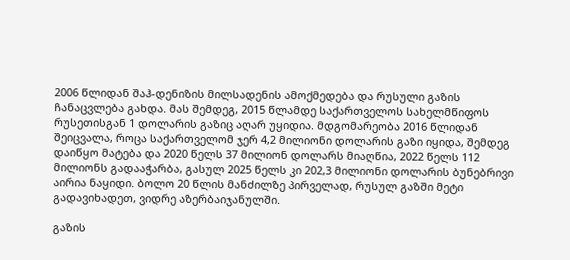2006 წლიდან შაჰ-დენიზის მილსადენის ამოქმედება და რუსული გაზის ჩანაცვლება გახდა. მას შემდეგ, 2015 წლამდე საქართველოს სახელმწიფოს რუსეთისგან 1 დოლარის გაზიც აღარ უყიდია. მდგომარეობა 2016 წლიდან შეიცვალა, როცა საქართველომ ჯერ 4,2 მილიონი დოლარის გაზი იყიდა, შემდეგ დაიწყო მატება და 2020 წელს 37 მილიონ დოლარს მიაღწია, 2022 წელს 112 მილიონს გადააჭარბა, გასულ 2025 წელს კი 202,3 მილიონი დოლარის ბუნებრივი აირია ნაყიდი. ბოლო 20 წლის მანძილზე პირველად, რუსულ გაზში მეტი გადავიხადეთ, ვიდრე აზერბაიჯანულში.

გაზის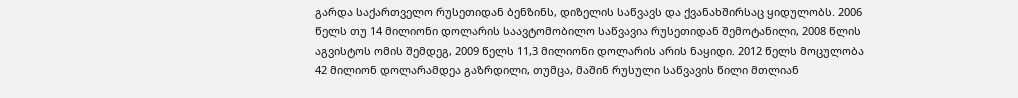გარდა საქართველო რუსეთიდან ბენზინს, დიზელის საწვავს და ქვანახშირსაც ყიდულობს. 2006 წელს თუ 14 მილიონი დოლარის საავტომობილო საწვავია რუსეთიდან შემოტანილი, 2008 წლის აგვისტოს ომის შემდეგ, 2009 წელს 11,3 მილიონი დოლარის არის ნაყიდი. 2012 წელს მოცულობა 42 მილიონ დოლარამდეა გაზრდილი, თუმცა, მაშინ რუსული საწვავის წილი მთლიან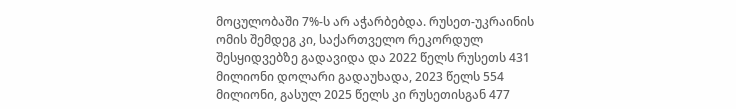მოცულობაში 7%-ს არ აჭარბებდა. რუსეთ-უკრაინის ომის შემდეგ კი, საქართველო რეკორდულ შესყიდვებზე გადავიდა და 2022 წელს რუსეთს 431 მილიონი დოლარი გადაუხადა, 2023 წელს 554 მილიონი, გასულ 2025 წელს კი რუსეთისგან 477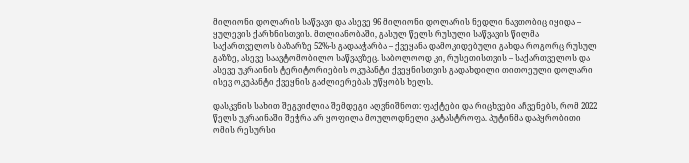მილიონი დოლარის საწვავი და ასევე 96 მილიონი დოლარის ნედლი ნავთობიც იყიდა – ყულევის ქარხნისთვის. მთლიანობაში, გასულ წელს რუსული საწვავის წილმა საქართველოს ბაზარზე 52%-ს გადააჭარბა – ქვეყანა დამოკიდებული გახდა როგორც რუსულ გაზზე, ასევე საავტომობილო საწვავზეც. საბოლოოდ კი, რუსეთისთვის – საქართველოს და ასევე უკრაინის ტერიტორიების ოკუპანტი ქვეყნისთვის გადახდილი თითოეული დოლარი ისევ ოკუპანტი ქვეყნის გაძლიერებას უწყობს ხელს.

დასკვნის სახით შეგვიძლია შემდეგი აღვნიშნოთ: ფაქტები და რიცხვები აჩვენებს, რომ 2022 წელს უკრაინაში შეჭრა არ ყოფილა მოულოდნელი კატასტროფა. პუტინმა დაპყრობითი ომის რესურსი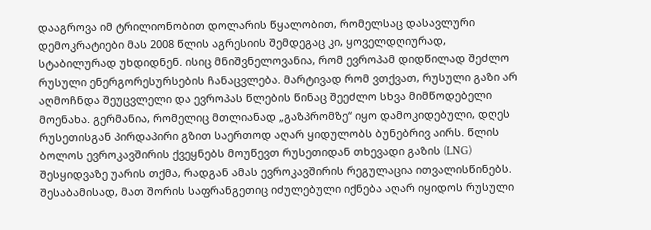დააგროვა იმ ტრილიონობით დოლარის წყალობით, რომელსაც დასავლური დემოკრატიები მას 2008 წლის აგრესიის შემდეგაც კი, ყოველდღიურად, სტაბილურად უხდიდნენ. ისიც მნიშვნელოვანია, რომ ევროპამ დიდწილად შეძლო რუსული ენერგორესურსების ჩანაცვლება. მარტივად რომ ვთქვათ, რუსული გაზი არ აღმოჩნდა შეუცვლელი და ევროპას წლების წინაც შეეძლო სხვა მიმწოდებელი მოენახა. გერმანია, რომელიც მთლიანად „გაზპრომზე“ იყო დამოკიდებული, დღეს რუსეთისგან პირდაპირი გზით საერთოდ აღარ ყიდულობს ბუნებრივ აირს. წლის ბოლოს ევროკავშირის ქვეყნებს მოუწევთ რუსეთიდან თხევადი გაზის (LNG) შესყიდვაზე უარის თქმა, რადგან ამას ევროკავშირის რეგულაცია ითვალისწინებს. შესაბამისად, მათ შორის საფრანგეთიც იძულებული იქნება აღარ იყიდოს რუსული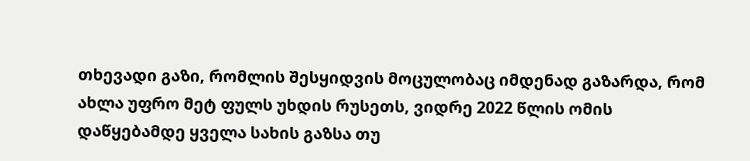თხევადი გაზი, რომლის შესყიდვის მოცულობაც იმდენად გაზარდა, რომ ახლა უფრო მეტ ფულს უხდის რუსეთს, ვიდრე 2022 წლის ომის დაწყებამდე ყველა სახის გაზსა თუ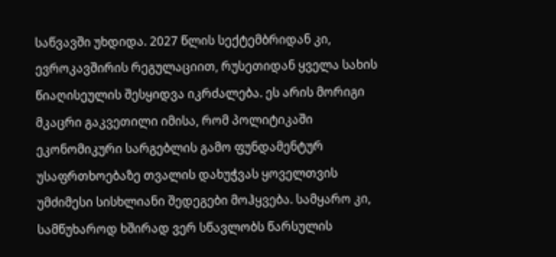საწვავში უხდიდა. 2027 წლის სექტემბრიდან კი, ევროკავშირის რეგულაციით, რუსეთიდან ყველა სახის წიაღისეულის შესყიდვა იკრძალება. ეს არის მორიგი მკაცრი გაკვეთილი იმისა, რომ პოლიტიკაში ეკონომიკური სარგებლის გამო ფუნდამენტურ უსაფრთხოებაზე თვალის დახუჭვას ყოველთვის უმძიმესი სისხლიანი შედეგები მოჰყვება. სამყარო კი, სამწუხაროდ ხშირად ვერ სწავლობს წარსულის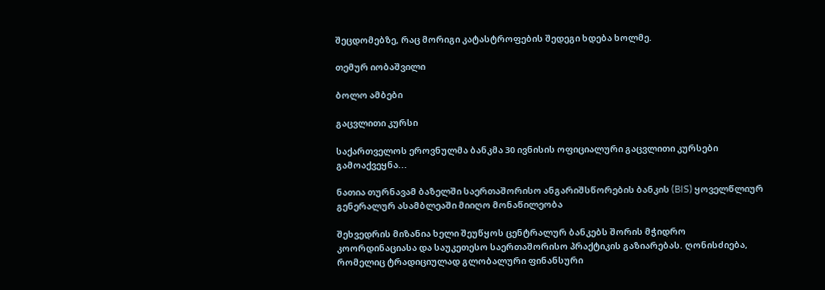შეცდომებზე, რაც მორიგი კატასტროფების შედეგი ხდება ხოლმე.

თემურ იობაშვილი

ბოლო ამბები

გაცვლითი კურსი

საქართველოს ეროვნულმა ბანკმა 30 ივნისის ოფიციალური გაცვლითი კურსები გამოაქვეყნა...

ნათია თურნავამ ბაზელში საერთაშორისო ანგარიშსწორების ბანკის (BIS) ყოველწლიურ გენერალურ ასამბლეაში მიიღო მონაწილეობა

შეხვედრის მიზანია ხელი შეუწყოს ცენტრალურ ბანკებს შორის მჭიდრო კოორდინაციასა და საუკეთესო საერთაშორისო პრაქტიკის გაზიარებას. ღონისძიება, რომელიც ტრადიციულად გლობალური ფინანსური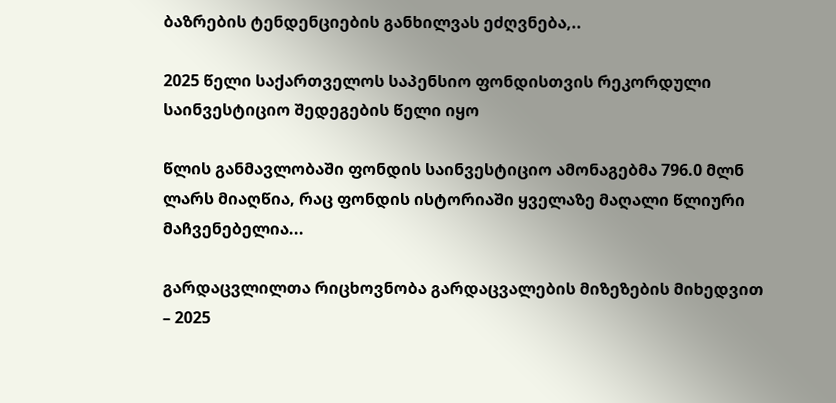ბაზრების ტენდენციების განხილვას ეძღვნება,..

2025 წელი საქართველოს საპენსიო ფონდისთვის რეკორდული საინვესტიციო შედეგების წელი იყო

წლის განმავლობაში ფონდის საინვესტიციო ამონაგებმა 796.0 მლნ ლარს მიაღწია, რაც ფონდის ისტორიაში ყველაზე მაღალი წლიური მაჩვენებელია...

გარდაცვლილთა რიცხოვნობა გარდაცვალების მიზეზების მიხედვით – 2025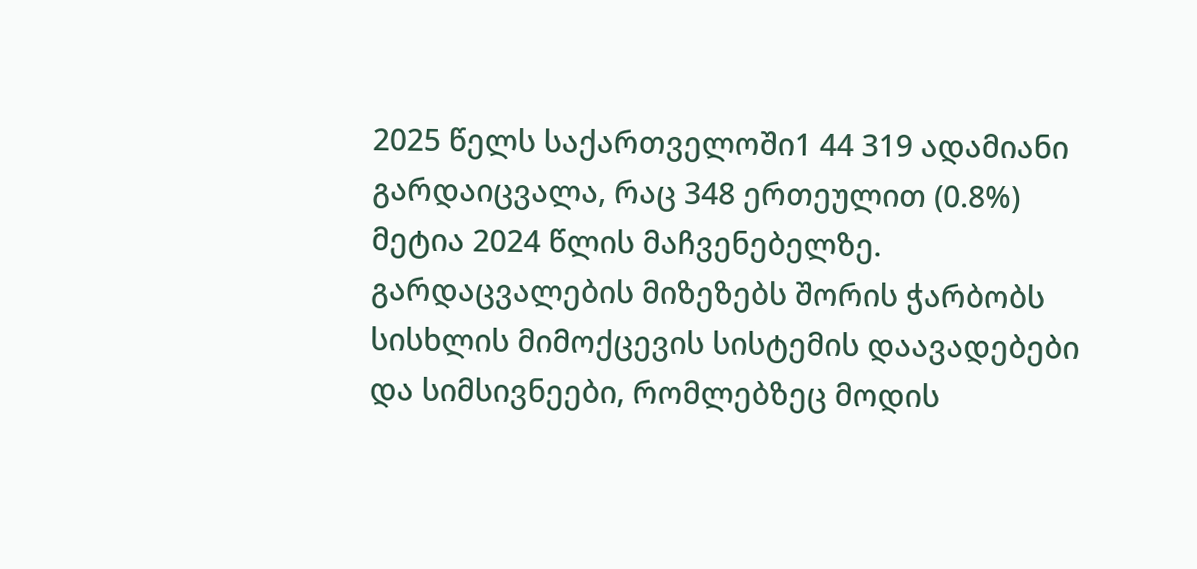2025 წელს საქართველოში1 44 319 ადამიანი გარდაიცვალა, რაც 348 ერთეულით (0.8%) მეტია 2024 წლის მაჩვენებელზე. გარდაცვალების მიზეზებს შორის ჭარბობს სისხლის მიმოქცევის სისტემის დაავადებები და სიმსივნეები, რომლებზეც მოდის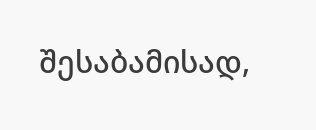შესაბამისად,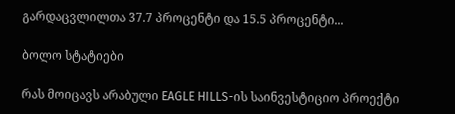გარდაცვლილთა 37.7 პროცენტი და 15.5 პროცენტი...

ბოლო სტატიები

რას მოიცავს არაბული EAGLE HILLS-ის საინვესტიციო პროექტი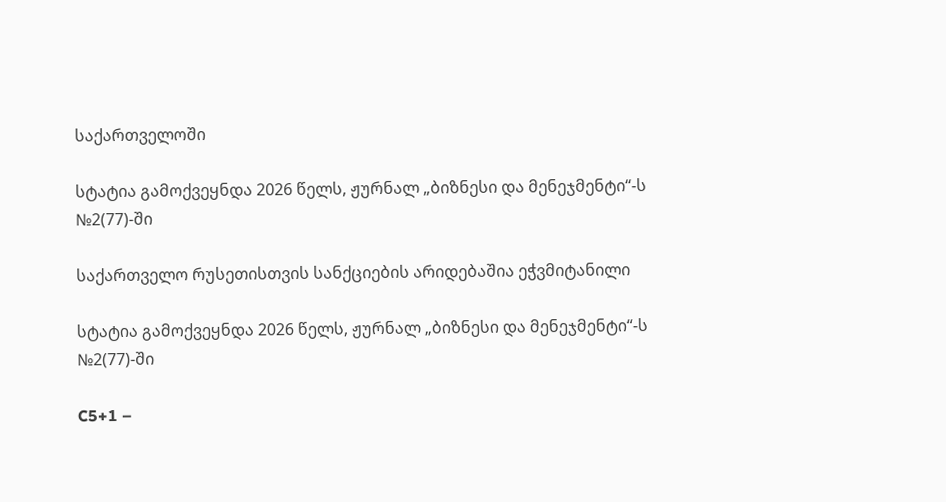საქართველოში

სტატია გამოქვეყნდა 2026 წელს, ჟურნალ „ბიზნესი და მენეჯმენტი“-ს №2(77)-ში

საქართველო რუსეთისთვის სანქციების არიდებაშია ეჭვმიტანილი

სტატია გამოქვეყნდა 2026 წელს, ჟურნალ „ბიზნესი და მენეჯმენტი“-ს №2(77)-ში

C5+1 –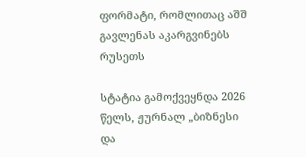ფორმატი, რომლითაც აშშ გავლენას აკარგვინებს რუსეთს

სტატია გამოქვეყნდა 2026 წელს, ჟურნალ „ბიზნესი და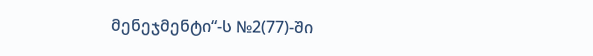მენეჯმენტი“-ს №2(77)-ში